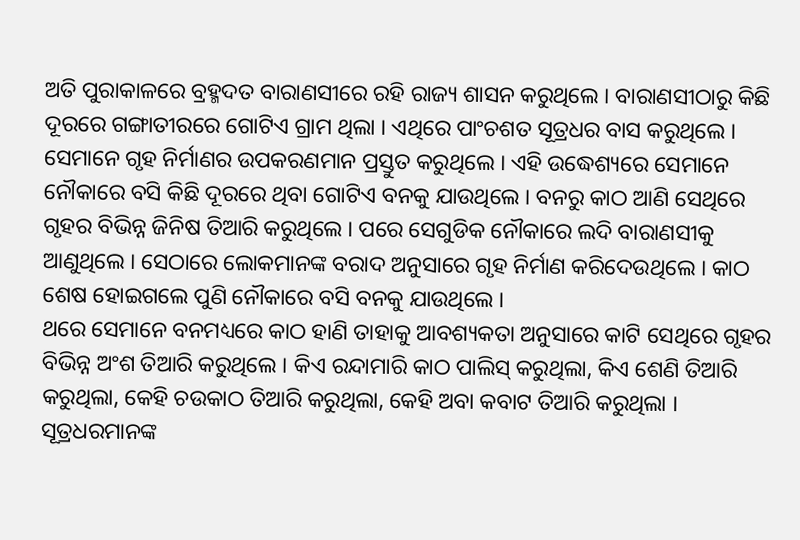ଅତି ପୁରାକାଳରେ ବ୍ରହ୍ମଦତ ବାରାଣସୀରେ ରହି ରାଜ୍ୟ ଶାସନ କରୁଥିଲେ । ବାରାଣସୀଠାରୁ କିଛି ଦୂରରେ ଗଙ୍ଗାତୀରରେ ଗୋଟିଏ ଗ୍ରାମ ଥିଲା । ଏଥିରେ ପାଂଚଶତ ସୂତ୍ରଧର ବାସ କରୁଥିଲେ । ସେମାନେ ଗୃହ ନିର୍ମାଣର ଉପକରଣମାନ ପ୍ରସ୍ତୁତ କରୁଥିଲେ । ଏହି ଉଦ୍ଧେଶ୍ୟରେ ସେମାନେ ନୌକାରେ ବସି କିଛି ଦୂରରେ ଥିବା ଗୋଟିଏ ବନକୁ ଯାଉଥିଲେ । ବନରୁ କାଠ ଆଣି ସେଥିରେ ଗୃହର ବିଭିନ୍ନ ଜିନିଷ ତିଆରି କରୁଥିଲେ । ପରେ ସେଗୁଡିକ ନୌକାରେ ଲଦି ବାରାଣସୀକୁ ଆଣୁଥିଲେ । ସେଠାରେ ଲୋକମାନଙ୍କ ବରାଦ ଅନୁସାରେ ଗୃହ ନିର୍ମାଣ କରିଦେଉଥିଲେ । କାଠ ଶେଷ ହୋଇଗଲେ ପୁଣି ନୌକାରେ ବସି ବନକୁ ଯାଉଥିଲେ ।
ଥରେ ସେମାନେ ବନମଧ୍ୟରେ କାଠ ହାଣି ତାହାକୁ ଆବଶ୍ୟକତା ଅନୁସାରେ କାଟି ସେଥିରେ ଗୃହର ବିଭିନ୍ନ ଅଂଶ ତିଆରି କରୁଥିଲେ । କିଏ ରନ୍ଦାମାରି କାଠ ପାଲିସ୍ କରୁଥିଲା, କିଏ ଶେଣି ତିଆରି କରୁଥିଲା, କେହି ଚଉକାଠ ତିଆରି କରୁଥିଲା, କେହି ଅବା କବାଟ ତିଆରି କରୁଥିଲା । ସୂତ୍ରଧରମାନଙ୍କ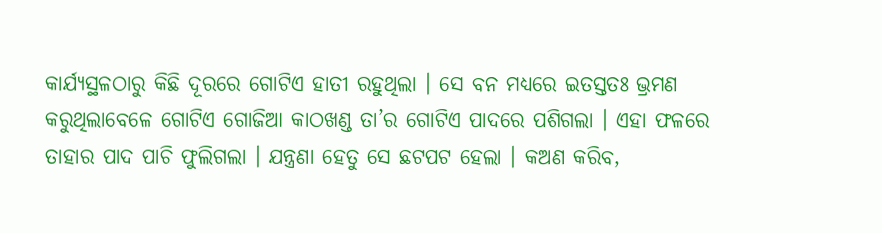କାର୍ଯ୍ୟସ୍ଥଳଠାରୁ କିଛି ଦୂରରେ ଗୋଟିଏ ହାତୀ ରହୁଥିଲା । ସେ ବନ ମଧ୍ୟରେ ଇତସ୍ତତଃ ଭ୍ରମଣ କରୁଥିଲାବେଳେ ଗୋଟିଏ ଗୋଜିଆ କାଠଖଣ୍ଡ ତା’ର ଗୋଟିଏ ପାଦରେ ପଶିଗଲା । ଏହା ଫଳରେ ତାହାର ପାଦ ପାଚି ଫୁଲିଗଲା । ଯନ୍ତ୍ରଣା ହେତୁ ସେ ଛଟପଟ ହେଲା । କଅଣ କରିବ,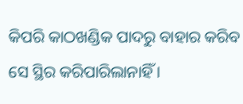କିପରି କାଠଖଣ୍ଡିକ ପାଦରୁ ବାହାର କରିବ ସେ ସ୍ଥିର କରିପାରିଲାନାହିଁ ।